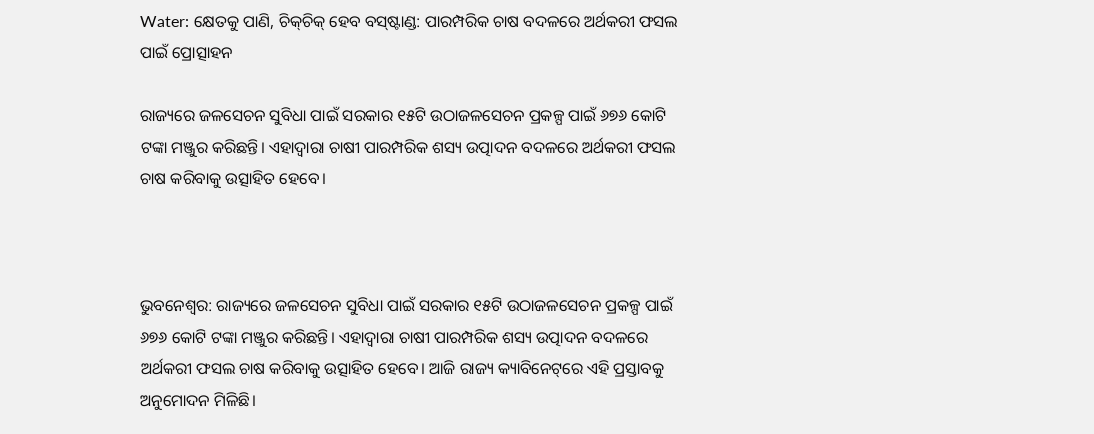Water: କ୍ଷେତକୁ ପାଣି, ଚିକ୍‌ଚିକ୍‌ ହେବ ବସ୍‌ଷ୍ଟାଣ୍ଡ: ପାରମ୍ପରିକ ଚାଷ ବଦଳରେ ଅର୍ଥକରୀ ଫସଲ ପାଇଁ ପ୍ରୋତ୍ସାହନ

ରାଜ୍ୟରେ ଜଳସେଚନ ସୁବିଧା ପାଇଁ ସରକାର ୧୫ଟି ଉଠାଜଳସେଚନ ପ୍ରକଳ୍ପ ପାଇଁ ୬୭୬ କୋଟି ଟଙ୍କା ମଞ୍ଜୁର କରିଛନ୍ତି। ଏହାଦ୍ବାରା ଚାଷୀ ପାରମ୍ପରିକ ଶସ୍ୟ ଉତ୍ପାଦନ ବଦଳରେ ଅର୍ଥକରୀ ଫସଲ ଚାଷ କରିବାକୁ ଉତ୍ସାହିତ ହେବେ।



ଭୁବନେଶ୍ବର: ରାଜ୍ୟରେ ଜଳସେଚନ ସୁବିଧା ପାଇଁ ସରକାର ୧୫ଟି ଉଠାଜଳସେଚନ ପ୍ରକଳ୍ପ ପାଇଁ ୬୭୬ କୋଟି ଟଙ୍କା ମଞ୍ଜୁର କରିଛନ୍ତି। ଏହାଦ୍ବାରା ଚାଷୀ ପାରମ୍ପରିକ ଶସ୍ୟ ଉତ୍ପାଦନ ବଦଳରେ ଅର୍ଥକରୀ ଫସଲ ଚାଷ କରିବାକୁ ଉତ୍ସାହିତ ହେବେ। ଆଜି ରାଜ୍ୟ କ୍ୟାବିନେଟ୍‌ରେ ଏହି ପ୍ରସ୍ତାବକୁ ଅନୁମୋଦନ ମିଳିଛି।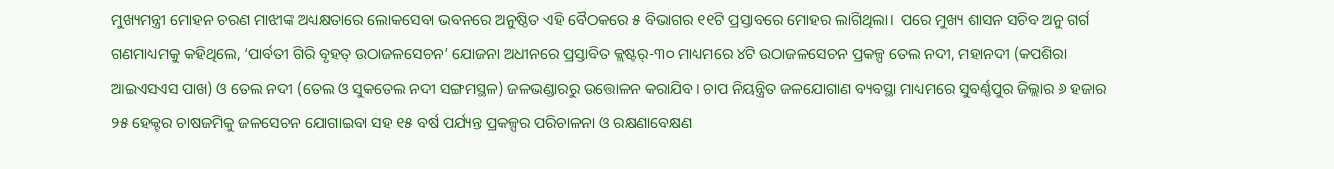ମୁଖ୍ୟମନ୍ତ୍ରୀ ମୋହନ ଚରଣ ମାଝୀଙ୍କ ଅଧ୍ୟକ୍ଷତାରେ ଲୋକ‌ସେବା ଭବନରେ ଅନୁଷ୍ଠିତ ଏହି ବୈଠକରେ ୫ ବିଭାଗର ୧୧ଟି ପ୍ରସ୍ତାବରେ ମୋହର ଲାଗିଥିଲା।  ପରେ ମୁଖ୍ୟ ଶାସନ ସଚିବ ଅନୁ ଗର୍ଗ ଗଣମାଧ୍ୟମକୁ କହିଥିଲେ, ‘ପାର୍ବତୀ ଗିରି ବୃହତ୍‌ ଉଠାଜଳସେଚନ’ ଯୋଜନା ଅଧୀନରେ ପ୍ରସ୍ତାବିତ କ୍ଲଷ୍ଟର୍‌-୩୦ ମାଧ୍ୟମରେ ୪ଟି ଉଠାଜଳସେଚନ ପ୍ରକଳ୍ପ ତେଲ ନଦୀ, ମହାନଦୀ (କପଶିରା ଆଇଏସଏସ ପାଖ) ଓ ତେଲ ନଦୀ (ତେଲ ଓ ସୁକତେଲ ନଦୀ ସଙ୍ଗମସ୍ଥଳ) ଜଳଭଣ୍ଡାରରୁ ଉତ୍ତୋଳନ କରାଯିବ। ଚାପ ନିୟନ୍ତ୍ରିତ ଜଳଯୋଗାଣ ବ୍ୟବସ୍ଥା ମାଧ୍ୟମରେ ସୁବର୍ଣ୍ଣପୁର ଜିଲ୍ଲାର ୬ ହଜାର ୨୫ ହେକ୍ଟର ଚାଷଜମିକୁ ଜଳସେଚନ ଯୋଗାଇବା ସହ ୧୫ ବର୍ଷ ପର୍ଯ୍ୟନ୍ତ ପ୍ରକଳ୍ପର ପରିଚାଳନା ଓ ରକ୍ଷଣାବେକ୍ଷଣ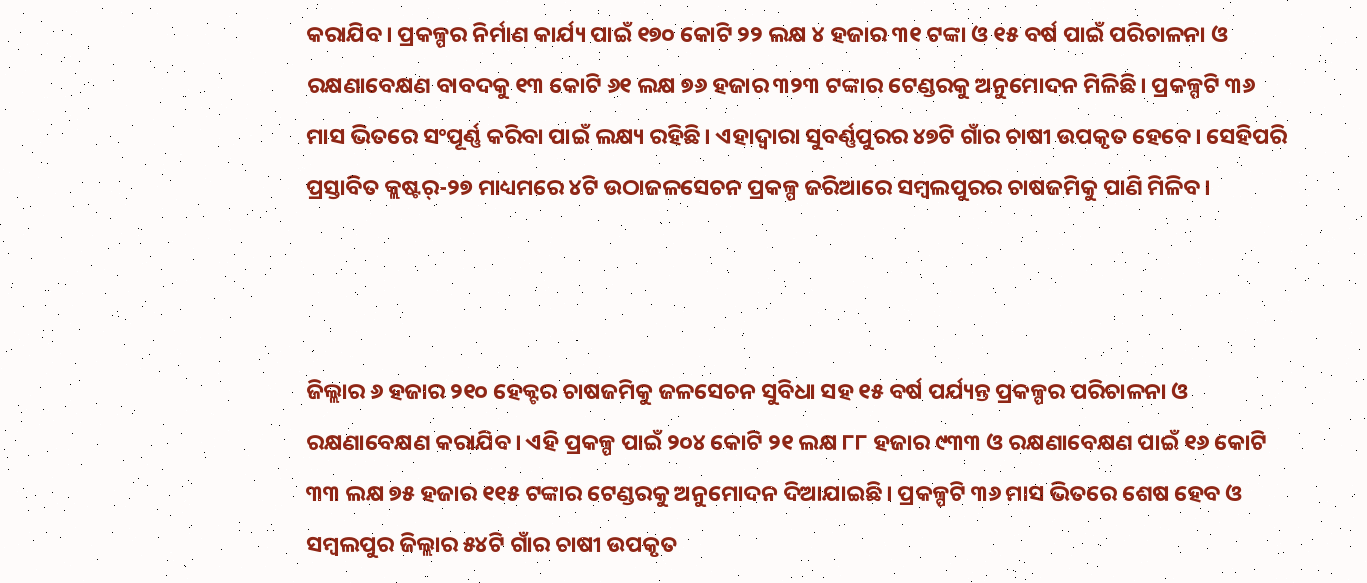କରାଯିବ। ପ୍ରକଳ୍ପର ନିର୍ମାଣ କାର୍ଯ୍ୟ ପାଇଁ ୧୭୦ କୋଟି ୨୨ ଲକ୍ଷ ୪ ହଜାର ୩୧ ଟଙ୍କା ଓ ୧୫ ବର୍ଷ ପାଇଁ ପରିଚାଳନା ଓ ରକ୍ଷଣାବେକ୍ଷଣ ବାବଦକୁ ୧୩ କୋଟି ୬୧ ଲକ୍ଷ ୭୬ ହଜାର ୩୨୩ ଟଙ୍କାର ଟେଣ୍ଡରକୁ ଅନୁମୋଦନ ମିଳିଛି। ପ୍ରକଳ୍ପଟି ୩୬ ମାସ ଭିତରେ ସଂପୂର୍ଣ୍ଣ କରିବା ପାଇଁ ଲକ୍ଷ୍ୟ ରହିଛି। ଏହାଦ୍ବାରା ସୁବର୍ଣ୍ଣପୁରର ୪୭ଟି ଗାଁର ଚାଷୀ ଉପକୃତ ହେବେ। ସେହିପରି ପ୍ରସ୍ତାବିତ କ୍ଲଷ୍ଟର୍‌-୨୭ ମାଧ୍ୟମରେ ୪ଟି ଉଠାଜଳସେଚନ ପ୍ରକଳ୍ପ ଜରିଆରେ ସମ୍ବଲପୁରର ଚାଷଜମିକୁ ପାଣି ମିଳିବ।



ଜିଲ୍ଲାର ୬ ହଜାର ୨୧୦ ହେକ୍ଟର ଚାଷଜମିକୁ ଜଳସେଚନ ସୁବିଧା ସହ ୧୫ ବର୍ଷ ପର୍ଯ୍ୟନ୍ତ ପ୍ରକଳ୍ପର ପରିଚାଳନା ଓ ରକ୍ଷଣାବେକ୍ଷଣ କରାଯିବ। ଏହି ପ୍ରକଳ୍ପ ପାଇଁ ୨୦୪ କୋଟି ୨୧ ଲକ୍ଷ ୮୮ ହଜାର ୯୩୩ ଓ ରକ୍ଷଣାବେକ୍ଷଣ ପାଇଁ ୧୬ କୋଟି ୩୩ ଲକ୍ଷ ୭୫ ହଜାର ୧୧୫ ଟଙ୍କାର ଟେଣ୍ଡରକୁ ଅନୁମୋଦନ ଦିଆଯାଇଛି। ପ୍ରକଳ୍ପଟି ୩୬ ମାସ ଭିତରେ ଶେଷ ହେବ ଓ ସମ୍ବଲପୁର ଜିଲ୍ଲାର ୫୪ଟି ଗାଁର ଚାଷୀ ଉପକୃତ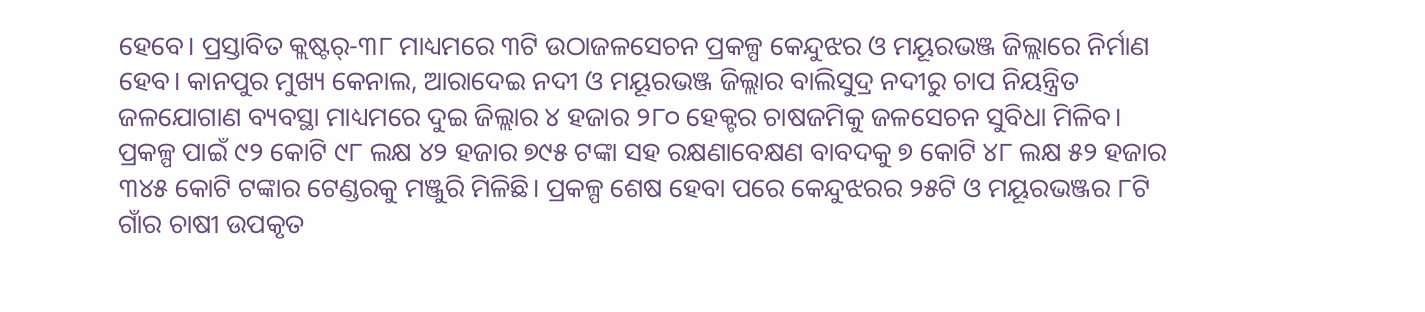ହେବେ। ପ୍ରସ୍ତାବିତ କ୍ଲଷ୍ଟର୍‌-୩୮ ମାଧ୍ୟମରେ ୩ଟି ଉଠାଜଳସେଚନ ପ୍ରକଳ୍ପ କେନ୍ଦୁଝର ଓ ମୟୂରଭଞ୍ଜ ଜିଲ୍ଲାରେ ନିର୍ମାଣ ହେବ। କାନପୁର ମୁଖ୍ୟ କେନାଲ, ଆରାଦେଇ ନଦୀ ଓ ମୟୂରଭଞ୍ଜ ଜିଲ୍ଲାର ବାଲିସୁଦ୍ର ନଦୀରୁ ଚାପ ନିୟନ୍ତ୍ରିତ ଜଳଯୋଗାଣ ବ୍ୟବସ୍ଥା ମାଧ୍ୟମରେ ଦୁଇ ଜିଲ୍ଲାର ୪ ହଜାର ୨୮୦ ହେକ୍ଟର ଚାଷଜମିକୁ ଜଳସେଚନ ସୁବିଧା ମିଳିବ। ପ୍ରକଳ୍ପ ପାଇଁ ୯୨ କୋଟି ୯୮ ଲକ୍ଷ ୪୨ ହଜାର ୭୯୫ ଟଙ୍କା ସହ ରକ୍ଷଣାବେକ୍ଷଣ ବାବଦକୁ ୭ କୋଟି ୪୮ ଲକ୍ଷ ୫୨ ହଜାର ୩୪୫ କୋଟି ଟଙ୍କାର ଟେଣ୍ଡରକୁ ମଞ୍ଜୁରି ମିଳିଛି। ପ୍ରକଳ୍ପ ଶେଷ ହେବା ପରେ କେନ୍ଦୁଝରର ୨୫ଟି ଓ ମୟୂରଭଞ୍ଜର ୮ଟି ଗାଁର ଚାଷୀ ଉପକୃତ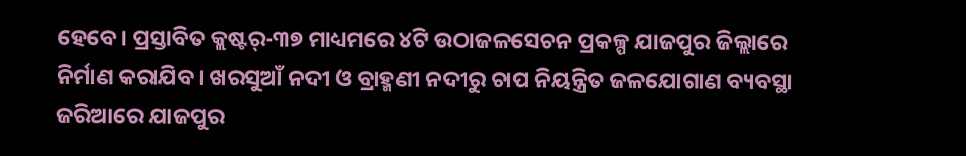ହେବେ। ପ୍ରସ୍ତାବିତ କ୍ଲଷ୍ଟର୍‌-୩୭ ମାଧ୍ୟମରେ ୪ଟି ଉଠାଜଳସେଚନ ପ୍ରକଳ୍ପ ଯାଜପୁର ଜିଲ୍ଲାରେ ନିର୍ମାଣ କରାଯିବ। ଖରସୁଆଁ ନଦୀ ଓ ବ୍ରାହ୍ମଣୀ ନଦୀରୁ ଚାପ ନିୟନ୍ତ୍ରିତ ଜଳଯୋଗାଣ ବ୍ୟବସ୍ଥା ଜରିଆରେ ଯାଜପୁର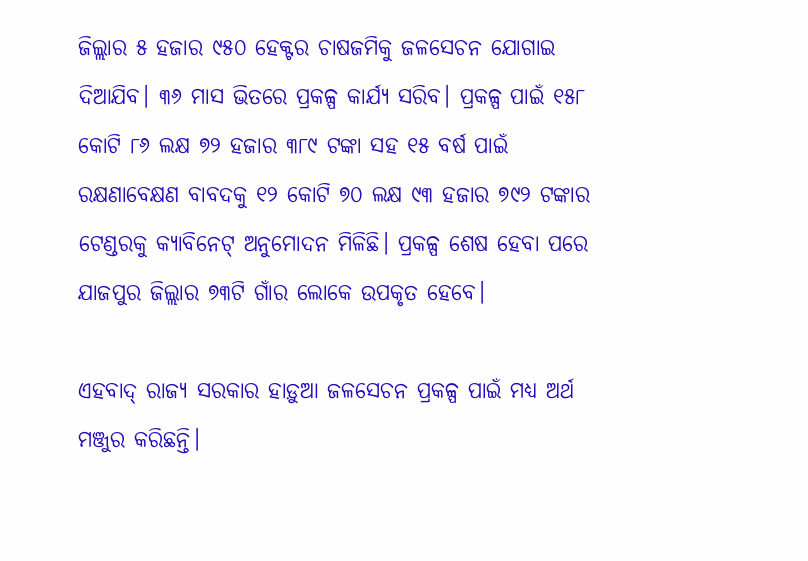ଜିଲ୍ଲାର ୫ ହଜାର ୯୫୦ ହେକ୍ଟର ଚାଷଜମିକୁ ଜଳସେଚନ ଯୋଗାଇ ଦିଆଯିବ। ୩୬ ମାସ ଭିତରେ ପ୍ରକଳ୍ପ କାର୍ଯ୍ୟ ସରିବ। ପ୍ରକଳ୍ପ ପାଇଁ ୧୫୮ କୋଟି ୮୬ ଲକ୍ଷ ୭୨ ହଜାର ୩୮୯ ଟଙ୍କା ସହ ୧୫ ବର୍ଷ ପାଇଁ ରକ୍ଷଣାବେକ୍ଷଣ ବାବଦକୁ ୧୨ କୋଟି ୭୦ ଲକ୍ଷ ୯୩ ହଜାର ୭୯୨ ଟଙ୍କାର ଟେଣ୍ଡରକୁ କ୍ୟାବିନେଟ୍‌ ଅନୁମୋଦନ ମିଳିଛି। ପ୍ରକଳ୍ପ ଶେଷ ହେବା ପରେ ଯାଜପୁର ଜିଲ୍ଲାର ୭୩ଟି ଗାଁର ଲୋକେ ଉପକୃତ ହେବେ।

ଏହବାଦ୍‌ ରାଜ୍ୟ ସରକାର ହାଡ଼ୁଆ ଜଳସେଚନ ପ୍ରକଳ୍ପ ପାଇଁ ମଧ୍ୟ ଅର୍ଥ ମଞ୍ଜୁର କରିଛନ୍ତି।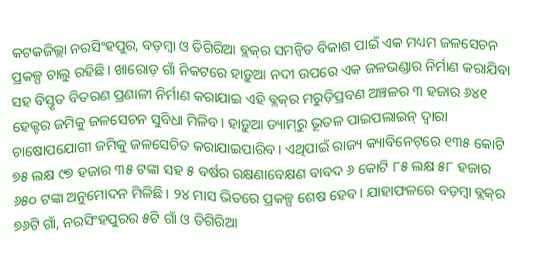କଟକଜିଲ୍ଲା ନରସିଂହପୁର, ବଡ଼ମ୍ବା ଓ ତିଗିରିଆ ବ୍ଲକ୍‌ର ସମନ୍ବିତ ବିକାଶ ପାଇଁ ଏକ ମଧ୍ୟମ ଜଳସେଚନ ପ୍ରକଳ୍ପ ଚାଲୁ ରହିଛି। ଖାରୋଡ଼ ଗାଁ ନିକଟରେ ହାଡ଼ୁଆ ନଦୀ ଉପରେ ଏକ ଜଳଭଣ୍ଡାର ନିର୍ମାଣ କରାଯିବା ସହ ବିସ୍ତୃତ ବିତରଣ ପ୍ରଣାଳୀ ନିର୍ମାଣ କରାଯାଇ ଏହି ବ୍ଲକ୍‌ର ମରୁଡ଼ିପ୍ରବଣ ଅଞ୍ଚଳର ୩ ହଜାର ୬୪୧ ହେକ୍ଟର ଜମିକୁ ଜଳସେଚନ ସୁବିଧା ମିଳିବ। ହାଡ଼ୁଆ ଡ୍ୟାମ୍‌ରୁ ଭୂତଳ ପାଇପଲାଇନ୍‌ ଦ୍ବାରା ଚାଷୋପଯୋଗୀ ଜମିକୁ ଜଳସେଚିତ କରାଯାଇପାରିବ। ଏଥିପାଇଁ ରାଜ୍ୟ କ୍ୟାବିନେଟ୍‌ରେ ୧୩୫ କୋଟି ୭୫ ଲକ୍ଷ ୯୭ ହଜାର ୩୫ ଟଙ୍କା ସହ ୫ ବର୍ଷର ରକ୍ଷଣାବେକ୍ଷଣ ବାବଦ ୬ କୋଟି ୮୫ ଲକ୍ଷ ୫୮ ହଜାର ୬୫୦ ଟଙ୍କା ଅନୁମୋଦନ ମିଳିଛି। ୨୪ ମାସ ଭିତରେ ପ୍ରକଳ୍ପ ଶେଷ ହେବ। ଯାହାଫଳରେ ବଡ଼ମ୍ବା ବ୍ଲକ୍‌ର ୭୬ଟି ଗାଁ, ନରସିଂହପୁରର ୫ଟି ଗାଁ ଓ ତିଗିରିଆ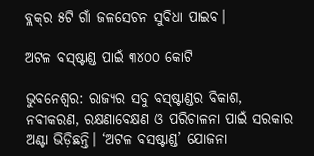ବ୍ଲକ୍‌ର ୫ଟି ଗାଁ ଜଳସେଚନ ସୁବିଧା ପାଇବ।

ଅଟଳ ବସ୍‌ଷ୍ଟାଣ୍ଡ ପାଇଁ ୩୪୦୦ କୋଟି

ଭୁବନେଶ୍ବର: ରାଜ୍ୟର ସବୁ ବସ୍‌ଷ୍ଟାଣ୍ଡର ବିକାଶ, ନବୀକରଣ, ରକ୍ଷଣାବେକ୍ଷଣ ଓ ପରିଚାଳନା ପାଇଁ ସରକାର ଅଣ୍ଟା ଭିଡ଼ିଛନ୍ତି। ‘ଅଟଳ ବସଷ୍ଟାଣ୍ଡ’ ଯୋଜନା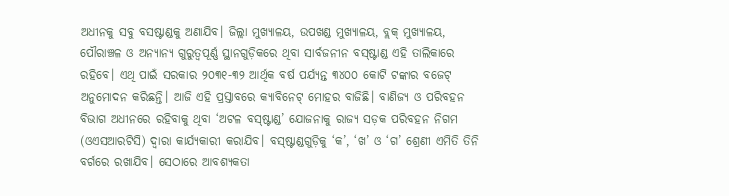ଅଧୀନକୁ ସବୁ ବସଷ୍ଟାଣ୍ଡକୁ ଅଣାଯିବ। ଜିଲ୍ଲା ମୁଖ୍ୟାଳୟ, ଉପଖଣ୍ଡ ମୁଖ୍ୟାଳୟ, ବ୍ଲକ୍ ମୁଖ୍ୟାଳୟ, ପୌରାଞ୍ଚଳ ଓ ଅନ୍ୟାନ୍ୟ ଗୁରୁତ୍ବପୂର୍ଣ୍ଣ ସ୍ଥାନଗୁଡ଼ିକରେ ଥିବା ସାର୍ବଜନୀନ ବସ୍‌ଷ୍ଟାଣ୍ଡ ଏହି ତାଲିକାରେ ରହିବେ। ଏଥି ପାଇଁ ସରକାର ୨୦୩୧-୩୨ ଆର୍ଥିକ ବର୍ଷ ପର୍ଯ୍ୟନ୍ତ ୩୪୦୦ କୋଟି ଟଙ୍କାର ବଜେଟ୍‌ ଅନୁମୋଦନ କରିଛନ୍ତି। ଆଜି ଏହି ପ୍ରସ୍ତାବରେ କ୍ୟାବିନେଟ୍ ମୋହର ବାଜିଛି। ବାଣିଜ୍ୟ ଓ ପରିବହନ ବିଭାଗ ଅଧୀନରେ ରହିବାକୁ ଥିବା ‘ଅଟଳ ବସ୍‌ଷ୍ଟାଣ୍ଡ’ ଯୋଜନାକୁ ରାଜ୍ୟ ସଡ଼କ ପରିବହନ ନିଗମ (ଓଏସଆରଟିସି) ଦ୍ବାରା କାର୍ଯ୍ୟକାରୀ କରାଯିବ। ବସ୍‌ଷ୍ଟାଣ୍ଡଗୁଡ଼ିକୁ ‘କ’, ‘ଖ’ ଓ ‘ଗ’ ଶ୍ରେଣୀ ଏମିତି ତିନି ବର୍ଗରେ ରଖାଯିବ। ସେଠାରେ ଆବଶ୍ୟକତା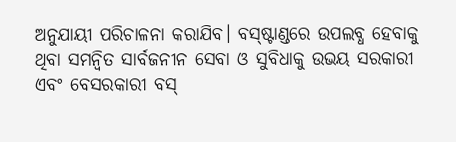ଅନୁଯାୟୀ ପରିଚାଳନା କରାଯିବ। ବସ୍‌ଷ୍ଟାଣ୍ଡରେ ଉପଲବ୍ଧ ହେବାକୁ ଥିବା ସମନ୍ବିତ ସାର୍ବଜନୀନ ସେବା ଓ ସୁବିଧାକୁ ଉଭୟ ସରକାରୀ ଏବଂ ବେସରକାରୀ ବସ୍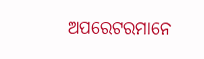ଅପରେଟରମାନେ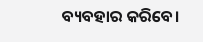ବ୍ୟବହାର କରିବେ।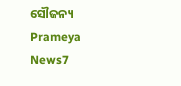ସୌଜନ୍ୟ Prameya News7